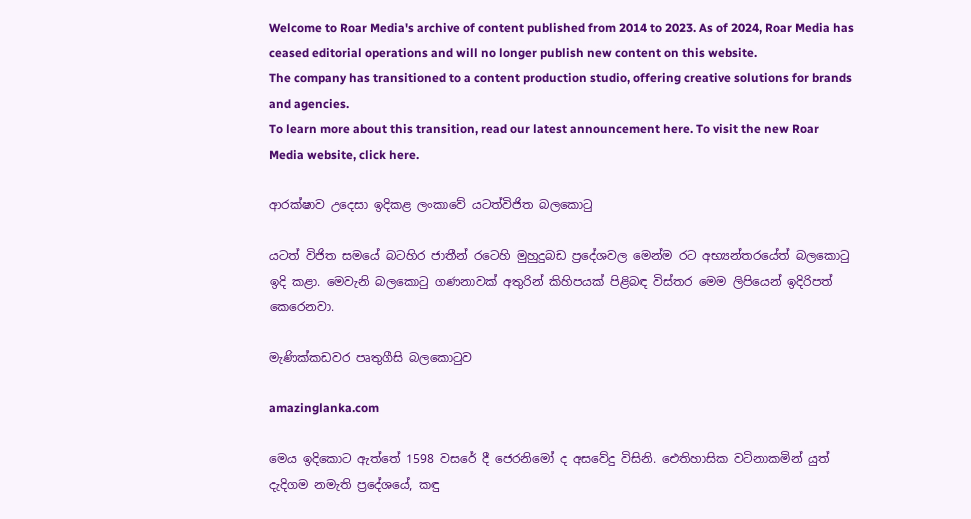Welcome to Roar Media's archive of content published from 2014 to 2023. As of 2024, Roar Media has ceased editorial operations and will no longer publish new content on this website.
The company has transitioned to a content production studio, offering creative solutions for brands and agencies.
To learn more about this transition, read our latest announcement here. To visit the new Roar Media website, click here.

ආරක්ෂාව උදෙසා ඉදිකළ ලංකාවේ යටත්විජිත බලකොටු

යටත් විජිත සමයේ බටහිර ජාතීන් රටෙහි මුහුදුබඩ ප්‍රදේශවල මෙන්ම රට අභ්‍යන්තරයේත් බලකොටු ඉදි කළා. මෙවැනි බලකොටු ගණනාවක් අතුරින් කිහිපයක් පිළිබඳ විස්තර මෙම ලිපියෙන් ඉදිරිපත් කෙරෙනවා.

මැණික්කඩවර පෘතුගීසි බලකොටුව

amazinglanka.com

මෙය ඉදිකොට ඇත්තේ 1598 වසරේ දී ජෙරනිමෝ ද අසවේදු විසිනි. ඓතිහාසික වටිනාකමින් යුත් දැදිගම නමැති ප්‍රදේශයේ, කඳු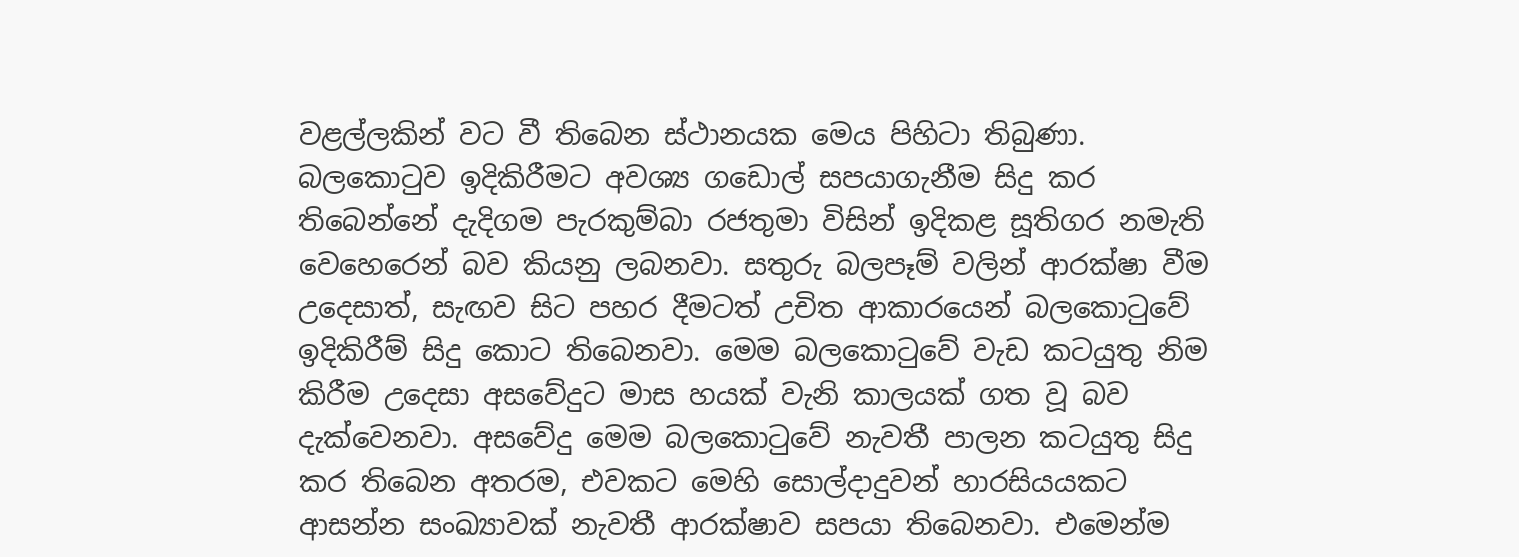වළල්ලකින් වට වී තිබෙන ස්ථානයක මෙය පිහිටා තිබුණා. බලකොටුව ඉදිකිරීමට අවශ්‍ය ගඩොල් සපයාගැනීම සිදු කර තිබෙන්නේ දැදිගම පැරකුම්බා රජතුමා විසින් ඉදිකළ සූතිගර නමැති වෙහෙරෙන් බව කියනු ලබනවා. සතුරු බලපෑම් වලින් ආරක්ෂා වීම උදෙසාත්, සැඟව සිට පහර දීමටත් උචිත ආකාරයෙන් බලකොටුවේ ඉදිකිරීම් සිදු කොට තිබෙනවා. මෙම බලකොටුවේ වැඩ කටයුතු නිම කිරීම උදෙසා අසවේදුට මාස හයක් වැනි කාලයක් ගත වූ බව දැක්වෙනවා. අසවේදු මෙම බලකොටුවේ නැවතී පාලන කටයුතු සිදු කර තිබෙන අතරම, එවකට මෙහි සොල්දාදුවන් හාරසියයකට ආසන්න සංඛ්‍යාවක් නැවතී ආරක්ෂාව සපයා තිබෙනවා. එමෙන්ම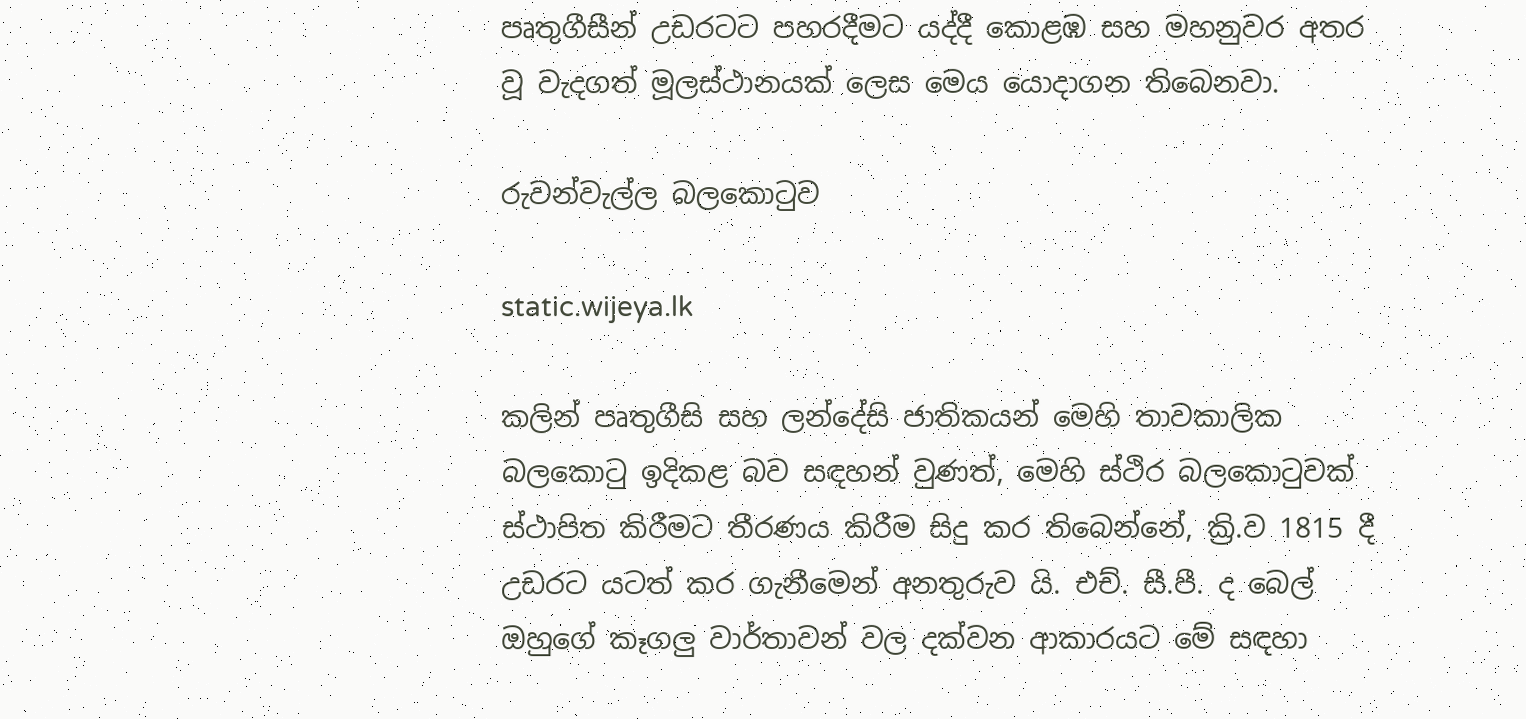පෘතුගීසීන් උඩරටට පහරදීමට යද්දී කොළඹ සහ මහනුවර අතර වූ වැදගත් මූලස්ථානයක් ලෙස මෙය යොදාගන තිබෙනවා.

රුවන්වැල්ල බලකොටුව

static.wijeya.lk

කලින් පෘතුගීසි සහ ලන්දේසි ජාතිකයන් මෙහි තාවකාලික බලකොටු ඉදිකළ බව සඳහන් වුණත්, මෙහි ස්ථිර බලකොටුවක් ස්ථාපිත කිරීමට තීරණය කිරීම සිදු කර තිබෙන්නේ, ක්‍රි.ව 1815 දී උඩරට යටත් කර ගැනීමෙන් අනතුරුව යි. එච්. සී.පී. ද බෙල් ඔහුගේ කෑගලු වාර්තාවන් වල දක්වන ආකාරයට මේ සඳහා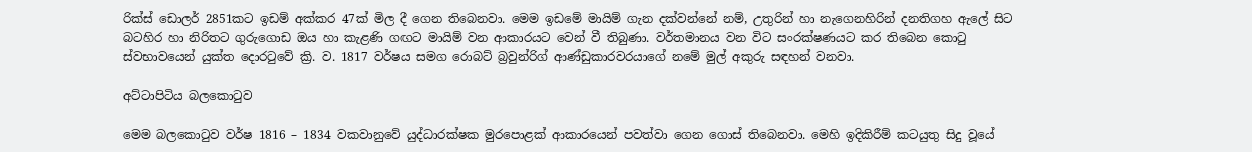රික්ස් ඩොලර් 2851කට ඉඩම් අක්කර 47ක් මිල දී ගෙන තිබෙනවා. මෙම ඉඩමේ මායිම් ගැන දක්වන්නේ නම්, උතුරින් හා නැගෙනහිරින් දනතිගහ ඇලේ සිට බටහිර හා නිරිතට ගුරුගොඩ ඔය හා කැළණි ගඟට මායිම් වන ආකාරයට වෙන් වී තිබුණා. වර්තමානය වන විට සංරක්ෂණයට කර තිබෙන කොටු ස්වභාවයෙන් යුක්ත දොරටුවේ ක්‍රි. ව. 1817 වර්ෂය සමග රොබට් බ්‍රවුන්රිග් ආණ්ඩුකාරවරයාගේ නමේ මුල් අකුරු සඳහන් වනවා.

අට්ටාපිටිය බලකොටුව

මෙම බලකොටුව වර්ෂ 1816 – 1834 වකවානුවේ යුද්ධාරක්ෂක මුරපොළක් ආකාරයෙන් පවත්වා ගෙන ගොස් තිබෙනවා. මෙහි ඉදිකිරීම් කටයුතු සිදු වූයේ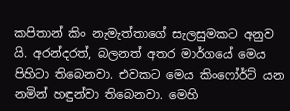කපිතාන් කිං නැමැත්තාගේ සැලසුමකට අනුව යි. අරන්දරත්, බලනත් අතර මාර්ගයේ මෙය පිහිටා තිබෙනවා. එවකට මෙය කිංෆෝර්ට් යන නමින් හඳුන්වා තිබෙනවා. මෙහි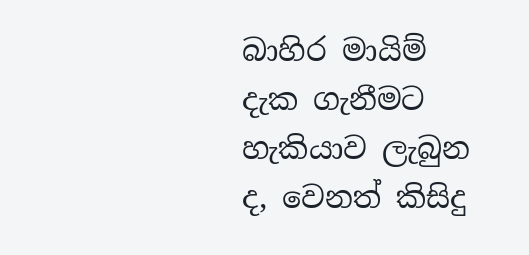බාහිර මායිම් දැක ගැනීමට හැකියාව ලැබුන ද, වෙනත් කිසිදු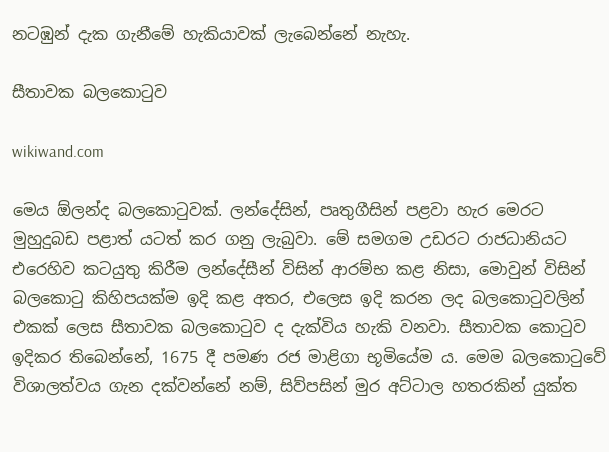නටඹුන් දැක ගැනීමේ හැකියාවක් ලැබෙන්නේ නැහැ.

සීතාවක බලකොටුව

wikiwand.com

මෙය ඕලන්ද බලකොටුවක්. ලන්දේසින්, පෘතුගීසින් පළවා හැර මෙරට මුහුදුබඩ පළාත් යටත් කර ගනු ලැබුවා. මේ සමගම උඩරට රාජධානියට එරෙහිව කටයුතු කිරීම ලන්දේසීන් විසින් ආරම්භ කළ නිසා, මොවුන් විසින් බලකොටු කිහිපයක්ම ඉදි කළ අතර, එලෙස ඉදි කරන ලද බලකොටුවලින් එකක් ලෙස සීතාවක බලකොටුව ද දැක්විය හැකි වනවා. සීතාවක කොටුව ඉදිකර තිබෙන්නේ, 1675 දී පමණ රජ මාළිගා භූමියේම ය. මෙම බලකොටුවේ විශාලත්වය ගැන දක්වන්නේ නම්, සිව්පසින් මුර අට්ටාල හතරකින් යුක්ත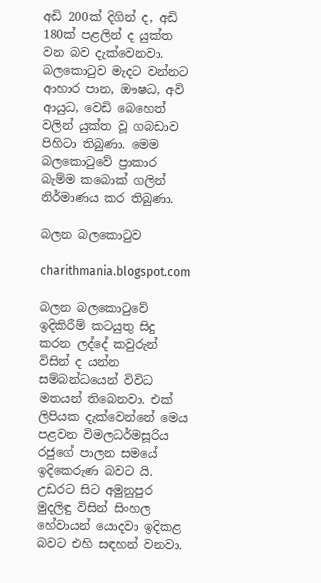අඩි 200ක් දිගින් ද, අඩි 180ක් පළලින් ද යුක්ත වන බව දැක්වෙනවා. බලකොටුව මැදට වන්නට ආහාර පාන, ඖෂධ, අවි ආයුධ, වෙඩි බෙහෙත් වලින් යුක්ත වූ ගබඩාව පිහිටා තිබුණා. මෙම බලකොටුවේ ප්‍රාකාර බැම්ම කබොක් ගලින් නිර්මාණය කර තිබුණා.

බලන බලකොටුව

charithmania.blogspot.com

බලන බලකොටුවේ ඉදිකිරීම් කටයුතු සිදු කරන ලද්දේ කවුරුන් විසින් ද යන්න සම්බන්ධයෙන් විවිධ මතයන් තිබෙනවා. එක් ලිපියක දැක්වෙන්නේ මෙය පළවන විමලධර්මසූරිය රජුගේ පාලන සමයේ ඉදිකෙරුණ බවට යි. උඩරට සිට අමුනුපුර මුදලිඳු විසින් සිංහල හේවායන් යොදවා ඉදිකළ බවට එහි සඳහන් වනවා.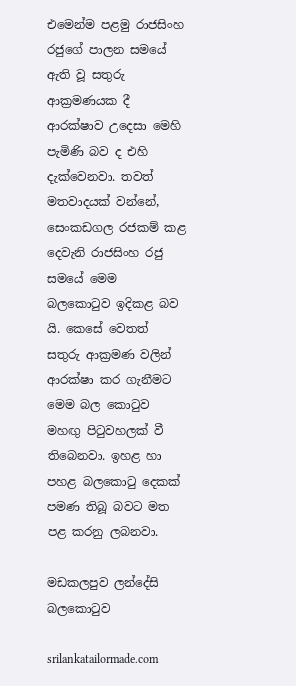එමෙන්ම පළමු රාජසිංහ රජුගේ පාලන සමයේ ඇති වූ සතුරු ආක්‍රමණයක දී ආරක්ෂාව උදෙසා මෙහි පැමිණි බව ද එහි දැක්වෙනවා. තවත් මතවාදයක් වන්නේ, සෙංකඩගල රජකම් කළ දෙවැනි රාජසිංහ රජු සමයේ මෙම බලකොටුව ඉදිකළ බව යි. කෙසේ වෙතත් සතුරු ආක්‍රමණ වලින් ආරක්ෂා කර ගැනීමට මෙම බල කොටුව මහඟු පිටුවහලක් වී තිබෙනවා. ඉහළ හා පහළ බලකොටු දෙකක් පමණ තිබූ බවට මත පළ කරනු ලබනවා.

මඩකලපුව ලන්දේසි බලකොටුව

srilankatailormade.com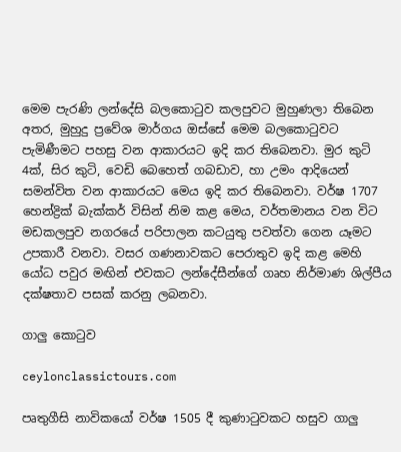මෙම පැරණි ලන්දේසි බලකොටුව කලපුවට මුහුණලා තිබෙන අතර, මුහුදු ප්‍රවේශ මාර්ගය ඔස්සේ මෙම බලකොටුවට පැමිණීමට පහසු වන ආකාරයට ඉදි කර තිබෙනවා. මුර කුටි 4ක්, සිර කුටි, වෙඩි බෙහෙත් ගබඩාව, හා උමං ආදියෙන් සමන්විත වන ආකාරයට මෙය ඉදි කර තිබෙනවා. වර්ෂ 1707 හෙන්ද්‍රික් බැක්කර් විසින් නිම කළ මෙය, වර්තමානය වන විට මඩකලපුව නගරයේ පරිපාලන කටයුතු පවත්වා ගෙන යෑමට උපකාරී වනවා. වසර ගණනාවකට පෙරාතුව ඉදි කළ මෙහි යෝධ පවුර මඟින් එවකට ලන්දේසීන්ගේ ගෘහ නිර්මාණ ශිල්පීය දක්ෂතාව පසක් කරනු ලබනවා.

ගාලු කොටුව

ceylonclassictours.com

පෘතුගීසි නාවිකයෝ වර්ෂ 1505 දී කුණාටුවකට හසුව ගාලු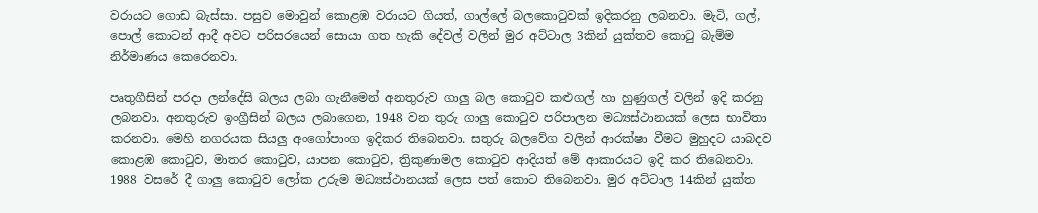වරායට ගොඩ බැස්සා. පසුව මොවුන් කොළඹ වරායට ගියත්, ගාල්ලේ බලකොටුවක් ඉදිකරනු ලබනවා. මැටි, ගල්, පොල් කොටන් ආදී අවට පරිසරයෙන් සොයා ගත හැකි දේවල් වලින් මුර අට්ටාල 3කින් යුක්තව කොටු බැම්ම නිර්මාණය කෙරෙනවා.

පෘතුගීසින් පරදා ලන්දේසි බලය ලබා ගැනීමෙන් අනතුරුව ගාලු බල කොටුව කළුගල් හා හුණුගල් වලින් ඉදි කරනු ලබනවා. අනතුරුව ඉංග්‍රීසින් බලය ලබාගෙන, 1948 වන තුරු ගාලු කොටුව පරිපාලන මධ්‍යස්ථානයක් ලෙස භාවිතා කරනවා. මෙහි නගරයක සියලු අංගෝපාංග ඉදිකර තිබෙනවා. සතුරු බලවේග වලින් ආරක්ෂා වීමට මුහුදට යාබදව කොළඹ කොටුව, මාතර කොටුව, යාපන කොටුව, ත්‍රිකුණාමල කොටුව ආදියත් මේ ආකාරයට ඉදි කර තිබෙනවා. 1988 වසරේ දී ගාලු කොටුව ලෝක උරුම මධ්‍යස්ථානයක් ලෙස පත් කොට තිබෙනවා. මුර අට්ටාල 14කින් යුක්ත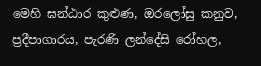මෙහි ඝන්ඨාර කුළුණ, ඔරලෝසු කනුව, ප්‍රදීපාගාරය, පැරණි ලන්දේසි රෝහල,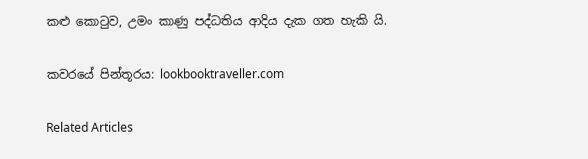කළු කොටුව, උමං කාණු පද්ධතිය ආදිය දැක ගත හැකි යි.

කවරයේ පින්තූරය: lookbooktraveller.com

Related Articles